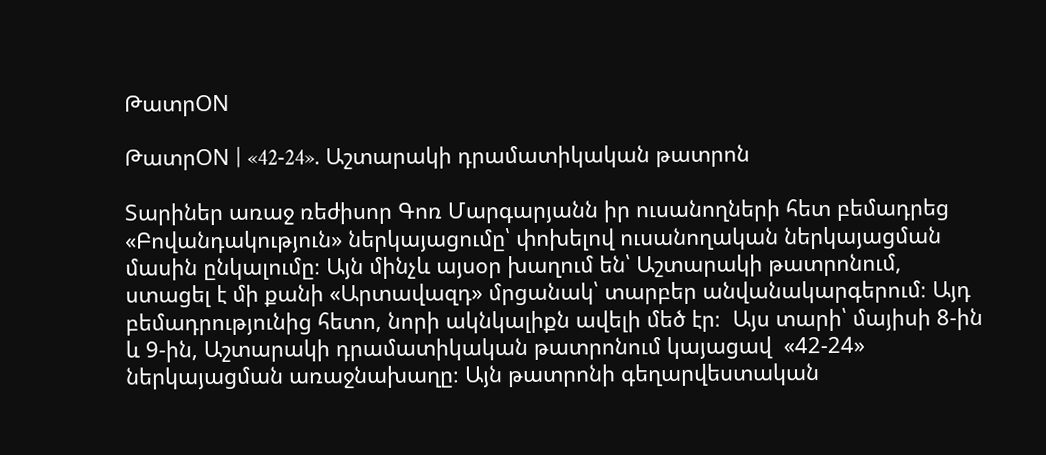ԹատրON

ԹատրON | «42-24». Աշտարակի դրամատիկական թատրոն

Տարիներ առաջ ռեժիսոր Գոռ Մարգարյանն իր ուսանողների հետ բեմադրեց «Բովանդակություն» ներկայացումը՝ փոխելով ուսանողական ներկայացման մասին ընկալումը։ Այն մինչև այսօր խաղում են՝ Աշտարակի թատրոնում, ստացել է մի քանի «Արտավազդ» մրցանակ՝ տարբեր անվանակարգերում։ Այդ բեմադրությունից հետո, նորի ակնկալիքն ավելի մեծ էր։  Այս տարի՝ մայիսի 8-ին և 9-ին, Աշտարակի դրամատիկական թատրոնում կայացավ  «42-24» ներկայացման առաջնախաղը։ Այն թատրոնի գեղարվեստական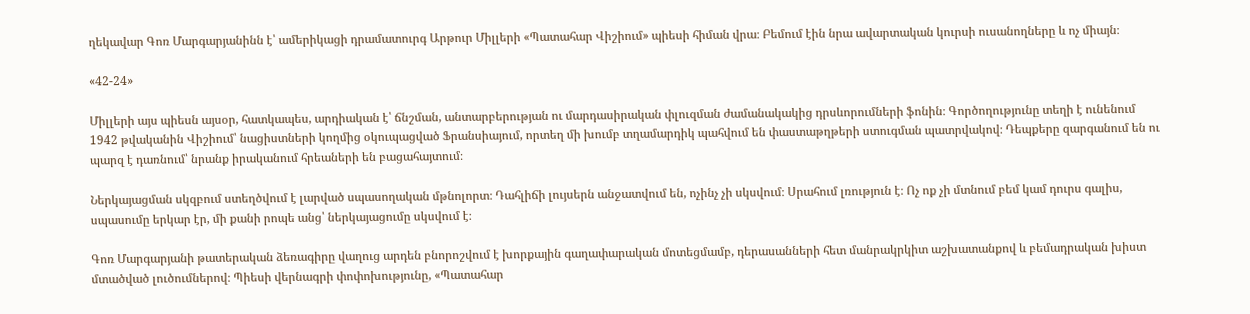ղեկավար Գոռ Մարգարյանինն է՝ ամերիկացի դրամատուրգ Արթուր Միլլերի «Պատահար Վիշիում» պիեսի հիման վրա։ Բեմում էին նրա ավարտական կուրսի ուսանողները և ոչ միայն։

«42-24»

Միլլերի այս պիեսն այսօր, հատկապես, արդիական է՝ ճնշման, անտարբերության ու մարդասիրական փլուզման ժամանակակից դրսևորումների ֆոնին։ Գործողությունը տեղի է ունենում 1942 թվականին Վիշիում՝ նացիստների կողմից օկուպացված Ֆրանսիայում, որտեղ մի խումբ տղամարդիկ պահվում են փաստաթղթերի ստուգման պատրվակով։ Դեպքերը զարգանում են ու  պարզ է դառնում՝ նրանք իրականում հրեաների են բացահայտում։

Ներկայացման սկզբում ստեղծվում է լարված սպասողական մթնոլորտ։ Դահլիճի լույսերն անջատվում են, ոչինչ չի սկսվում։ Սրահում լռություն է։ Ոչ ոք չի մտնում բեմ կամ դուրս գալիս, սպասումը երկար էր, մի քանի րոպե անց՝ ներկայացումը սկսվում է։

Գոռ Մարգարյանի թատերական ձեռագիրը վաղուց արդեն բնորոշվում է խորքային գաղափարական մոտեցմամբ, դերասանների հետ մանրակրկիտ աշխատանքով և բեմադրական խիստ մտածված լուծումներով։ Պիեսի վերնագրի փոփոխությունը, «Պատահար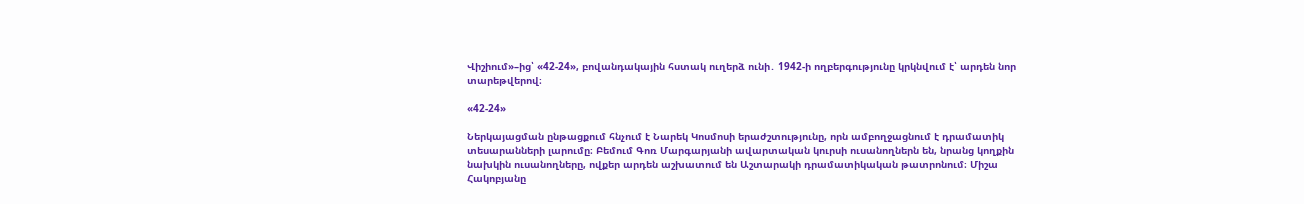Վիշիում»–ից՝ «42-24», բովանդակային հստակ ուղերձ ունի․ 1942-ի ողբերգությունը կրկնվում է՝ արդեն նոր տարեթվերով։

«42-24»

Ներկայացման ընթացքում հնչում է Նարեկ Կոսմոսի երաժշտությունը, որն ամբողջացնում է դրամատիկ տեսարանների լարումը։ Բեմում Գոռ Մարգարյանի ավարտական կուրսի ուսանողներն են, նրանց կողքին նախկին ուսանողները, ովքեր արդեն աշխատում են Աշտարակի դրամատիկական թատրոնում։ Միշա Հակոբյանը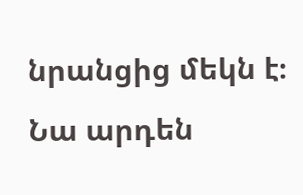նրանցից մեկն է։ Նա արդեն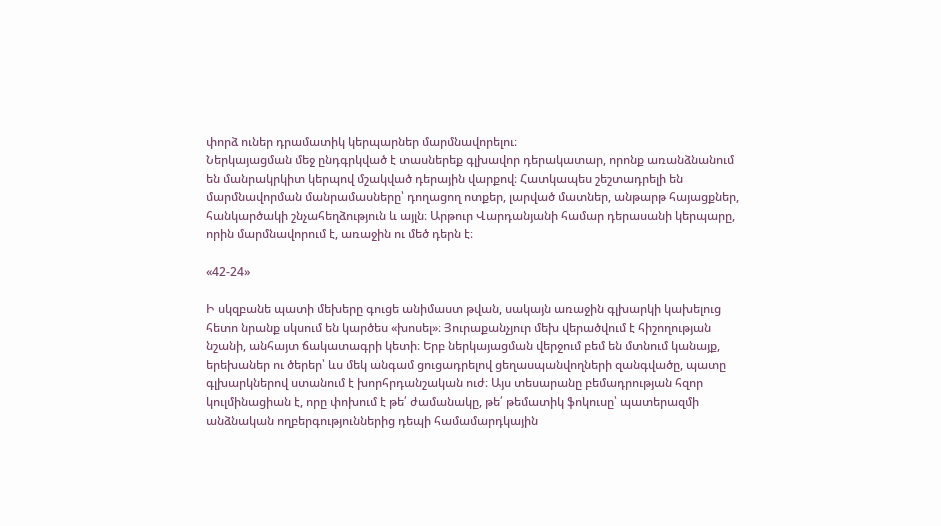փորձ ուներ դրամատիկ կերպարներ մարմնավորելու։
Ներկայացման մեջ ընդգրկված է տասներեք գլխավոր դերակատար, որոնք առանձնանում են մանրակրկիտ կերպով մշակված դերային վարքով։ Հատկապես շեշտադրելի են մարմնավորման մանրամասները՝ դողացող ոտքեր, լարված մատներ, անթարթ հայացքներ, հանկարծակի շնչահեղձություն և այլն։ Արթուր Վարդանյանի համար դերասանի կերպարը, որին մարմնավորում է, առաջին ու մեծ դերն է։

«42-24»

Ի սկզբանե պատի մեխերը գուցե անիմաստ թվան, սակայն առաջին գլխարկի կախելուց հետո նրանք սկսում են կարծես «խոսել»։ Յուրաքանչյուր մեխ վերածվում է հիշողության նշանի, անհայտ ճակատագրի կետի։ Երբ ներկայացման վերջում բեմ են մտնում կանայք, երեխաներ ու ծերեր՝ ևս մեկ անգամ ցուցադրելով ցեղասպանվողների զանգվածը, պատը գլխարկներով ստանում է խորհրդանշական ուժ։ Այս տեսարանը բեմադրության հզոր կուլմինացիան է, որը փոխում է թե՛ ժամանակը, թե՛ թեմատիկ ֆոկուսը՝ պատերազմի անձնական ողբերգություններից դեպի համամարդկային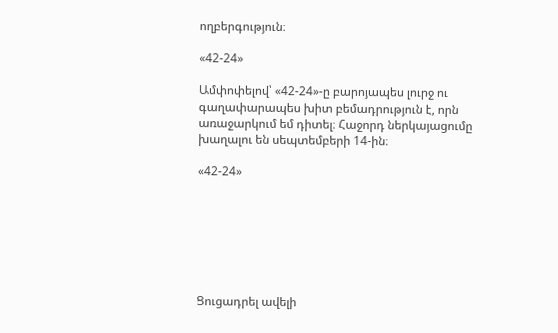ողբերգություն։

«42-24»

Ամփոփելով՝ «42-24»-ը բարոյապես լուրջ ու գաղափարապես խիտ բեմադրություն է, որն առաջարկում եմ դիտել։ Հաջորդ ներկայացումը խաղալու են սեպտեմբերի 14-ին։

«42-24»







Ցուցադրել ավելի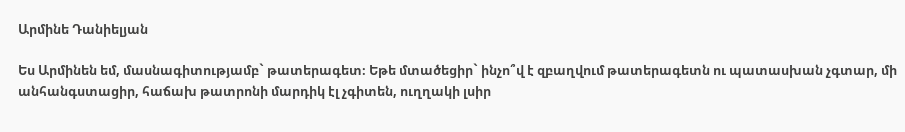Արմինե Դանիելյան

Ես Արմինեն եմ, մասնագիտությամբ` թատերագետ։ Եթե մտածեցիր` ինչո՞վ է զբաղվում թատերագետն ու պատասխան չգտար, մի անհանգստացիր, հաճախ թատրոնի մարդիկ էլ չգիտեն, ուղղակի լսիր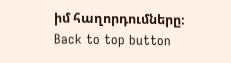իմ հաղորդումները։
Back to top button